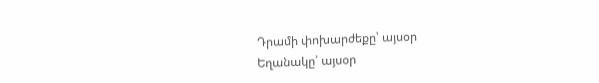Դրամի փոխարժեքը՝ այսօր
Եղանակը՝ այսօր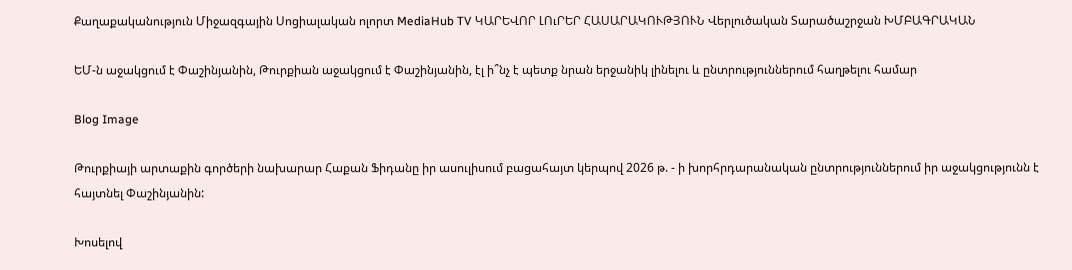Քաղաքականություն Միջազգային Սոցիալական ոլորտ MediaHub TV ԿԱՐԵՎՈՐ ԼՈւՐԵՐ ՀԱՍԱՐԱԿՈՒԹՅՈՒՆ Վերլուծական Տարածաշրջան ԽՄԲԱԳՐԱԿԱՆ

ԵՄ-ն աջակցում է Փաշինյանին, Թուրքիան աջակցում է Փաշինյանին, էլ ի՞նչ է պետք նրան երջանիկ լինելու և ընտրություններում հաղթելու համար

Blog Image

Թուրքիայի արտաքին գործերի նախարար Հաքան Ֆիդանը իր ասուլիսում բացահայտ կերպով 2026 թ. - ի խորհրդարանական ընտրություններում իր աջակցությունն է հայտնել Փաշինյանին:

Խոսելով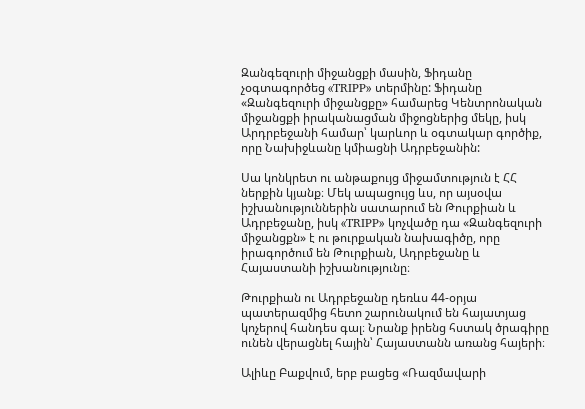Զանգեզուրի միջանցքի մասին, Ֆիդանը չօգտագործեց «TRIPP» տերմինը: Ֆիդանը «Զանգեզուրի միջանցքը» համարեց Կենտրոնական միջանցքի իրականացման միջոցներից մեկը, իսկ Արդրբեջանի համար՝ կարևոր և օգտակար գործիք, որը Նախիջևանը կմիացնի Ադրբեջանին:

Սա կոնկրետ ու անթաքույց միջամտություն է ՀՀ ներքին կյանք։ Մեկ ապացույց ևս, որ այսօվա իշխանություններին սատարում են Թուրքիան և Ադրբեջանը, իսկ «TRIPP» կոչվածը դա «Զանգեզուրի միջանցքն» է ու թուրքական նախագիծը, որը իրագործում են Թուրքիան, Ադրբեջանը և Հայաստանի իշխանությունը։

Թուրքիան ու Ադրբեջանը դեռևս 44-օրյա պատերազմից հետո շարունակում են հայատյաց կոչերով հանդես գալ։ Նրանք իրենց հստակ ծրագիրը ունեն վերացնել հային՝ Հայաստանն առանց հայերի։

Ալիևը Բաքվում, երբ բացեց «Ռազմավարի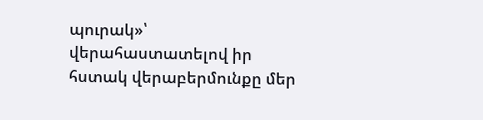պուրակ»՝ վերահաստատելով իր հստակ վերաբերմունքը մեր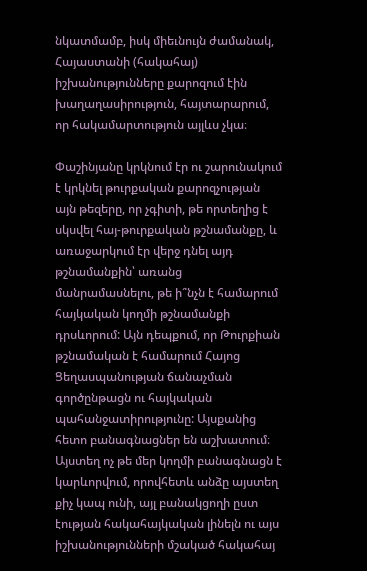նկատմամբ, իսկ միեւնույն ժամանակ, Հայաստանի (հակահայ) իշխանությունները քարոզում էին խաղաղասիրություն, հայտարարում, որ հակամարտություն այլևս չկա։

Փաշինյանը կրկնում էր ու շարունակում է կրկնել թուրքական քարոզչության այն թեզերը, որ չգիտի, թե որտեղից է սկսվել հայ-թուրքական թշնամանքը, և առաջարկում էր վերջ դնել այդ թշնամանքին՝ առանց մանրամասնելու, թե ի՞նչն է համարում հայկական կողմի թշնամանքի դրսևորում: Այն դեպքում, որ Թուրքիան թշնամական է համարում Հայոց Ցեղասպանության ճանաչման գործընթացն ու հայկական պահանջատիրությունը: Այսքանից հետո բանագնացներ են աշխատում։ Այստեղ ոչ թե մեր կողմի բանագնացն է կարևորվում, որովհետև անձը այստեղ քիչ կապ ունի, այլ բանակցողի ըստ էության հակահայկական լինելն ու այս իշխանությունների մշակած հակահայ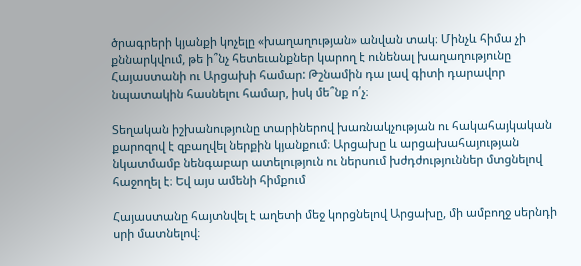ծրագրերի կյանքի կոչելը «խաղաղության» անվան տակ։ Մինչև հիմա չի քննարկվում, թե ի՞նչ հետեւանքներ կարող է ունենալ խաղաղությունը Հայաստանի ու Արցախի համար: Թշնամին դա լավ գիտի դարավոր նպատակին հասնելու համար, իսկ մե՞նք ո՛չ։

Տեղական իշխանությունը տարիներով խառնակչության ու հակահայկական քարոզով է զբաղվել ներքին կյանքում։ Արցախը և արցախահայության նկատմամբ նենգաբար ատելություն ու ներսում խժդժություններ մտցնելով հաջողել է։ Եվ այս ամենի հիմքում

Հայաստանը հայտնվել է աղետի մեջ կորցնելով Արցախը, մի ամբողջ սերնդի սրի մատնելով։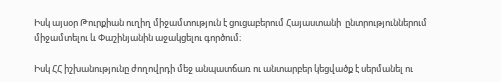Իսկ այսօր Թուրքիան ուղիղ միջամտություն է ցուցաբերում Հայաստանի  ընտրություններում միջամտելու և Փաշինյանին աջակցելու գործում։

Իսկ ՀՀ իշխանությունը ժողովրդի մեջ անպատճառ ու անտարբեր կեցվածք է սերմանել ու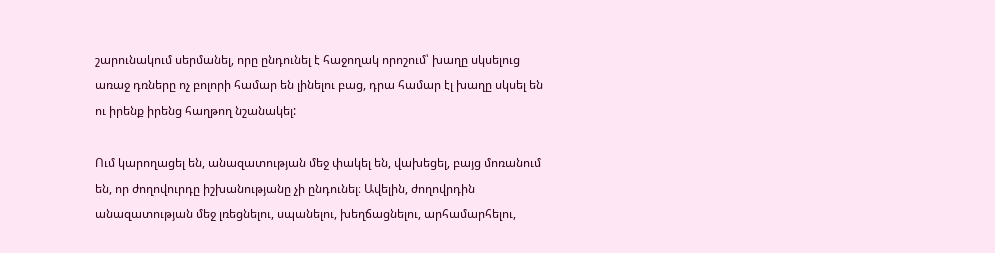շարունակում սերմանել, որը ընդունել է հաջողակ որոշում՝ խաղը սկսելուց առաջ դռները ոչ բոլորի համար են լինելու բաց, դրա համար էլ խաղը սկսել են ու իրենք իրենց հաղթող նշանակել:

Ում կարողացել են, անազատության մեջ փակել են, վախեցել, բայց մոռանում են, որ ժողովուրդը իշխանությանը չի ընդունել։ Ավելին, ժողովրդին անազատության մեջ լռեցնելու, սպանելու, խեղճացնելու, արհամարհելու,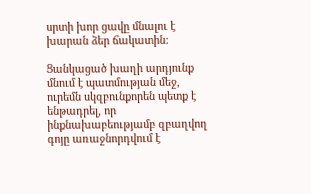սրտի խոր ցավը մնալու է խարան ձեր ճակատին:

Ցանկացած խաղի արդյունք մնում է պատմության մեջ, ուրեմն սկզբունքորեն պետք է ենթադրել, որ ինքնախաբեությամբ զբաղվող գոյը առաջնորդվում է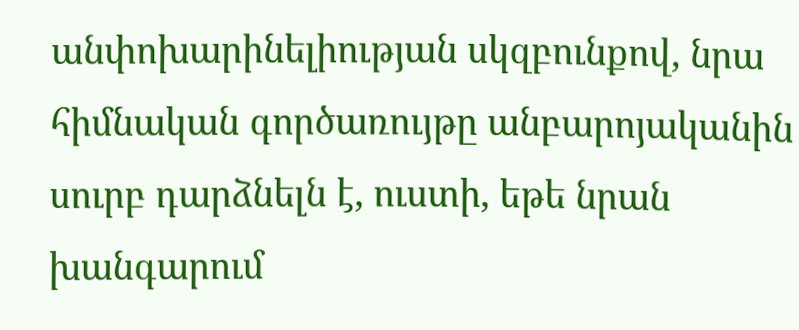անփոխարինելիության սկզբունքով, նրա հիմնական գործառույթը անբարոյականին սուրբ դարձնելն է, ուստի, եթե նրան խանգարում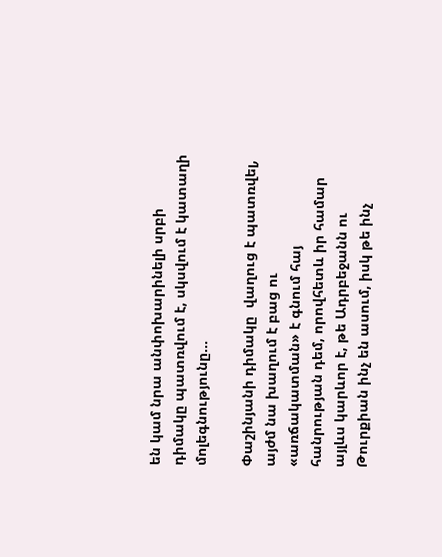են կամ նրա անփոխարինելի սրբի դիմակը պատռվում է, սկսվում է կատաղի մոլեգնությունը...

Փաշինյանի դիմակը  վաղուց է պատռվել, այժմ նա խաղում է բաց ու «առճակատման» է գնում հայ հանրության դեմ, որովհետև իր համար այլևս կարևոր է, թե Ադրբեջանն ու Թուրքիան ինչ են ասում, իսկ թե ինչ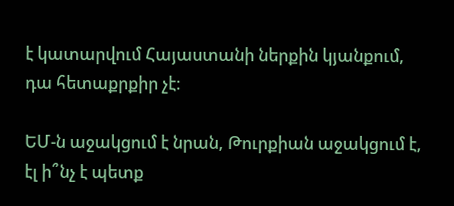է կատարվում Հայաստանի ներքին կյանքում, դա հետաքրքիր չէ։

ԵՄ-ն աջակցում է նրան, Թուրքիան աջակցում է, էլ ի՞նչ է պետք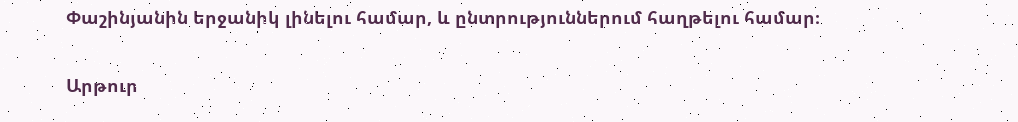Փաշինյանին երջանիկ լինելու համար, և ընտրություններում հաղթելու համար։

Արթուր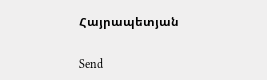Հայրապետյան

Send